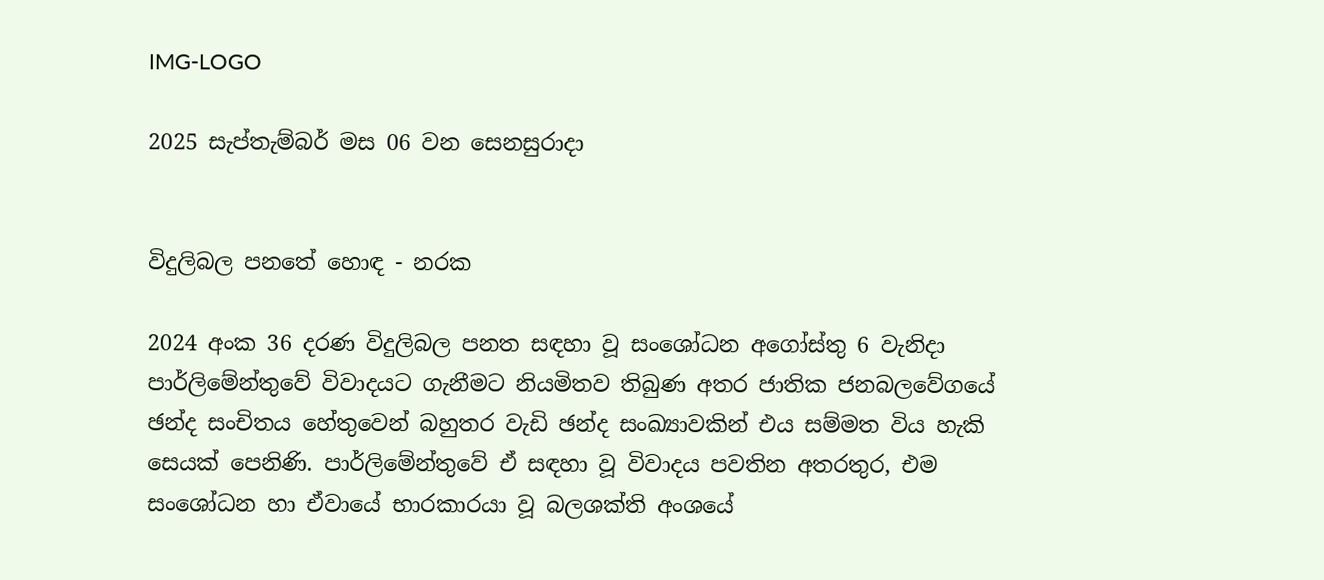IMG-LOGO

2025 සැප්තැම්බර් මස 06 වන සෙනසුරාදා


විදුලිබල පනතේ හොඳ - නරක

2024 අංක 36 දරණ විදුලිබල පනත සඳහා වූ සංශෝධන අගෝස්තු 6 වැනිදා පාර්ලිමේන්තුවේ විවාදයට ගැනීමට නියමිතව තිබුණ අතර ජාතික ජනබලවේගයේ ඡන්ද සංචිතය හේතුවෙන් බහුතර වැඩි ඡන්ද සංඛ්‍යාවකින් එය සම්මත විය හැකි සෙයක් පෙනිණි. පාර්ලිමේන්තුවේ ඒ සඳහා වූ විවාදය පවතින අතරතුර, එම සංශෝධන හා ඒවායේ භාරකාරයා වූ බලශක්ති අංශයේ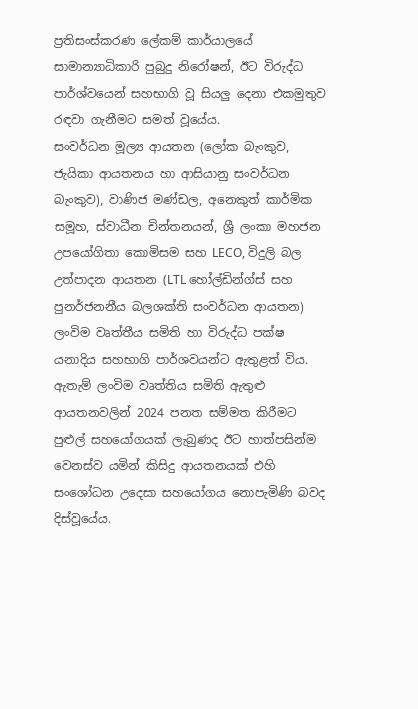ප්‍රතිසංස්කරණ ලේකම් කාර්යාලයේ සාමාන්‍යාධිකාරි පුබුදු නිරෝෂන්, ඊට විරුද්ධ පාර්ශ්වයෙන් සහභාගි වූ සියලු දෙනා එකමුතුව රඳවා ගැනීමට සමත් වූයේය.
සංවර්ධන මූල්‍ය ආයතන (ලෝක බැංකුව, ජැයිකා ආයතනය හා ආසියානු සංවර්ධන බැංකුව), වාණිජ මණ්ඩල, අනෙකුත් කාර්මික සමූහ, ස්වාධීන චින්තනයන්, ශ්‍රී ලංකා මහජන උපයෝගිතා කොමිසම සහ LECO, විදුලි බල උත්පාදන ආයතන (LTL හෝල්ඩින්ග්ස් සහ පුනර්ජනනීය බලශක්ති සංවර්ධන ආයතන) ලංවිම වෘත්තීය සමිති හා විරුද්ධ පක්ෂ යනාදිය සහභාගි පාර්ශවයන්ට ඇතුළත් විය. ඇතැම් ලංවිම වෘත්තිය සමිති ඇතුළු ආයතනවලින් 2024 පනත සම්මත කිරීමට පුළුල් සහයෝගයක් ලැබුණද ඊට හාත්පසින්ම වෙනස්ව යමින් කිසිදු ආයතනයක් එහි සංශෝධන උදෙසා සහයෝගය නොපැමිණි බවද දිස්වූයේය.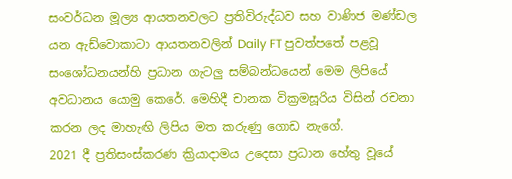සංවර්ධන මූල්‍ය ආයතනවලට ප්‍රතිවිරුද්ධව සහ වාණිජ මණ්ඩල යන ඇඩ්වොකාටා ආයතනවලින් Daily FT පුවත්පතේ පළවූ සංශෝධනයන්හි ප්‍රධාන ගැටලු සම්බන්ධයෙන් මෙම ලිපියේ අවධානය යොමු කෙරේ. මෙහිදී චානක වික්‍රමසූරිය විසින් රචනා කරන ලද මාහැඟි ලිපිය මත කරුණු ගොඩ නැගේ.
2021 දී ප්‍රතිසංස්කරණ ක්‍රියාදාමය උදෙසා ප්‍රධාන හේතු වූයේ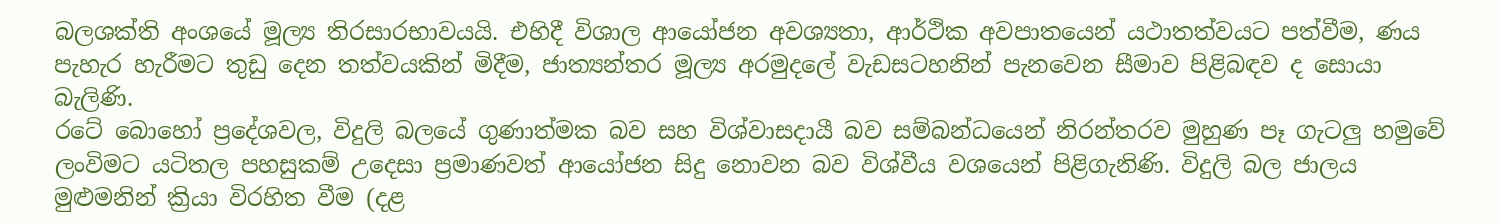බලශක්ති අංශයේ මූල්‍ය තිරසාරභාවයයි. එහිදී විශාල ආයෝජන අවශ්‍යතා, ආර්ථික අවපාතයෙන් යථාතත්වයට පත්වීම, ණය පැහැර හැරීමට තුඩු දෙන තත්වයකින් මිදීම, ජාත්‍යන්තර මූල්‍ය අරමුදලේ වැඩසටහනින් පැනවෙන සීමාව පිළිබඳව ද සොයා බැලිණි.
රටේ බොහෝ ප්‍රදේශවල, විදුලි බලයේ ගුණාත්මක බව සහ විශ්වාසදායී බව සම්බන්ධයෙන් නිරන්තරව මුහුණ පෑ ගැටලු හමුවේ ලංවිමට යටිතල පහසුකම් උදෙසා ප්‍රමාණවත් ආයෝජන සිදු නොවන බව විශ්වීය වශයෙන් පිළිගැනිණි. විදුලි බල ජාලය මුළුමනින් ක්‍රියා විරහිත වීම (දළ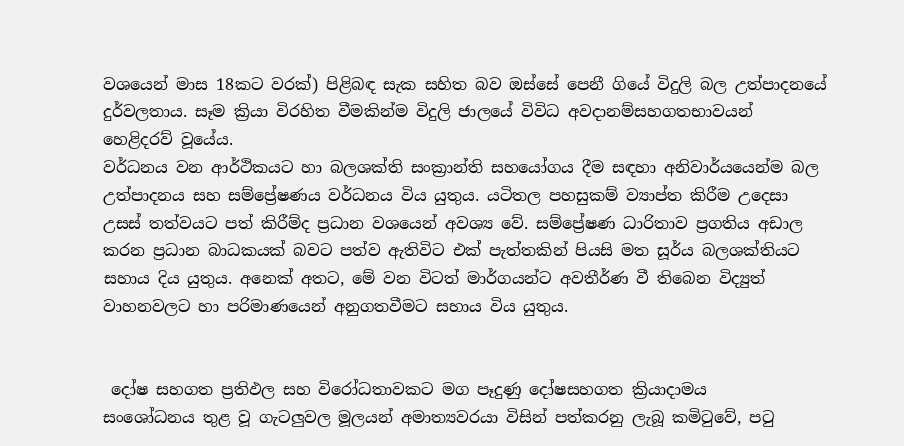වශයෙන් මාස 18කට වරක්) පිළිබඳ සැක සහිත බව ඔස්සේ පෙනී ගියේ විදුලි බල උත්පාදනයේ දුර්වලතාය. සෑම ක්‍රියා විරහිත වීමකින්ම විදුලි ජාලයේ විවිධ අවදානම්සහගතභාවයන් හෙළිදරව් වූයේය.
වර්ධනය වන ආර්ථිකයට හා බලශක්ති සංක්‍රාන්ති සහයෝගය දීම සඳහා අනිවාර්යයෙන්ම බල උත්පාදනය සහ සම්ප්‍රේෂණය වර්ධනය විය යුතුය. යටිතල පහසුකම් ව්‍යාප්ත කිරීම උදෙසා උසස් තත්වයට පත් කිරීම්ද ප්‍රධාන වශයෙන් අවශ්‍ය වේ. සම්ප්‍රේෂණ ධාරිතාව ප්‍රගතිය අඩාල කරන ප්‍රධාන බාධකයක් බවට පත්ව ඇතිවිට එක් පැත්තකින් පියසි මත සූර්ය බලශක්තියට සහාය දිය යුතුය. අනෙක් අතට, මේ වන විටත් මාර්ගයන්ට අවතීර්ණ වී තිබෙන විද්‍යුත් වාහනවලට හා පරිමාණයෙන් අනුගතවීමට සහාය විය යුතුය.


 දෝෂ සහගත ප්‍රතිඵල සහ විරෝධතාවකට මග පෑදුණු දෝෂසහගත ක්‍රියාදාමය
සංශෝධනය තුළ වූ ගැටලුවල මූලයන් අමාත්‍යවරයා විසින් පත්කරනු ලැබූ කමිටුවේ, පටු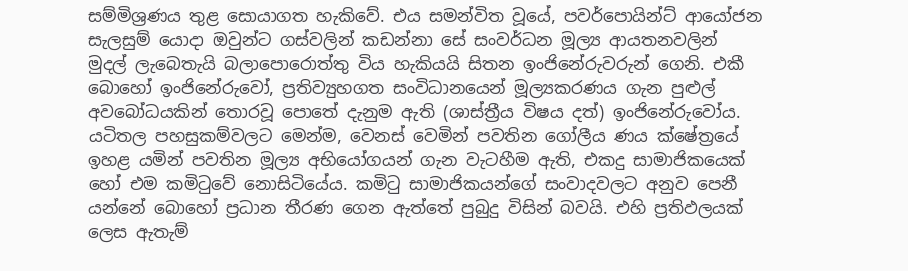සම්මිශ්‍රණය තුළ සොයාගත හැකිවේ. එය සමන්විත වූයේ, පවර්පොයින්ට් ආයෝජන සැලසුම් යොදා ඔවුන්ට ගස්වලින් කඩන්නා සේ සංවර්ධන මූල්‍ය ආයතනවලින් මුදල් ලැබෙතැයි බලාපොරොත්තු විය හැකියයි සිතන ඉංජිනේරුවරුන් ගෙනි. එකී බොහෝ ඉංජිනේරුවෝ, ප්‍රතිව්‍යුහගත සංවිධානයෙන් මූල්‍යකරණය ගැන පුළුල් අවබෝධයකින් තොරවූ පොතේ දැනුම ඇති (ශාස්ත්‍රීය විෂය දත්) ඉංජිනේරුවෝය. යටිතල පහසුකම්වලට මෙන්ම, වෙනස් වෙමින් පවතින ගෝලීය ණය ක්ෂේත්‍රයේ ඉහළ යමින් පවතින මූල්‍ය අභියෝගයන් ගැන වැටහීම ඇති, එකදු සාමාජිකයෙක් හෝ එම කමිටුවේ නොසිටියේය. කමිටු සාමාජිකයන්ගේ සංවාදවලට අනුව පෙනී යන්නේ බොහෝ ප්‍රධාන තීරණ ගෙන ඇත්තේ පුබුදු විසින් බවයි. එහි ප්‍රතිඵලයක් ලෙස ඇතැම්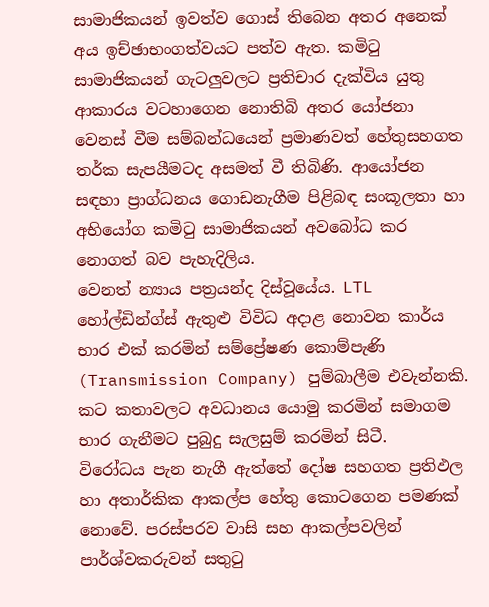සාමාජිකයන් ඉවත්ව ගොස් තිබෙන අතර අනෙක් අය ඉච්ඡාභංගත්වයට පත්ව ඇත. කමිටු සාමාජිකයන් ගැටලුවලට ප්‍රතිචාර දැක්විය යුතු ආකාරය වටහාගෙන නොතිබි අතර යෝජනා වෙනස් වීම සම්බන්ධයෙන් ප්‍රමාණවත් හේතුසහගත තර්ක සැපයීමටද අසමත් වී තිබිණි. ආයෝජන සඳහා ප්‍රාග්ධනය ගොඩනැගීම පිළිබඳ සංකූලතා හා අභියෝග කමිටු සාමාජිකයන් අවබෝධ කර නොගත් බව පැහැදිලිය.
වෙනත් න්‍යාය පත්‍රයන්ද දිස්වූයේය. LTL හෝල්ඩින්ග්ස් ඇතුළු විවිධ අදාළ නොවන කාර්ය භාර එක් කරමින් සම්ප්‍රේෂණ කොම්පැණි (Transmission Company) පුම්බාලීම එවැන්නකි. කට කතාවලට අවධානය යොමු කරමින් සමාගම භාර ගැනීමට පුබුදු සැලසුම් කරමින් සිටී.
විරෝධය පැන නැගී ඇත්තේ දෝෂ සහගත ප්‍රතිඵල හා අතාර්කික ආකල්ප හේතු කොටගෙන පමණක් නොවේ. පරස්පරව වාසි සහ ආකල්පවලින් පාර්ශ්වකරුවන් සතුටු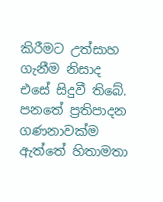කිරීමට උත්සාහ ගැනීම නිසාද එසේ සිදුවී තිබේ. පනතේ ප්‍රතිපාදන ගණනාවක්ම ඇත්තේ හිතාමතා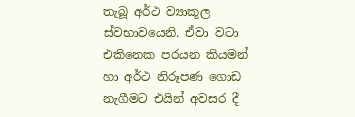තැබූ අර්ථ ව්‍යාකූල ස්වභාවයෙනි. ඒවා වටා එකිනෙක පරයන කියමන් හා අර්ථ නිරූපණ ගොඩ නැගීමට එයින් අවසර දී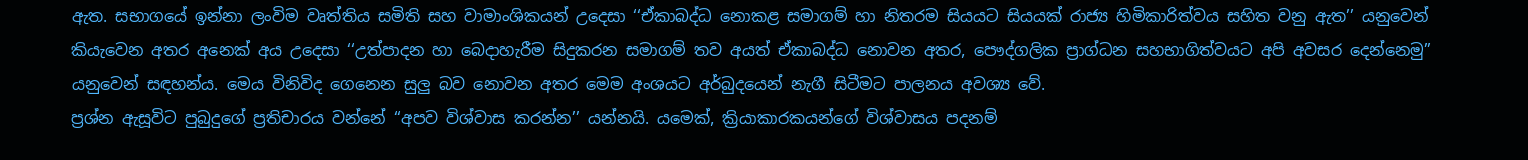ඇත. සභාගයේ ඉන්නා ලංවිම වෘත්තිය සමිති සහ වාමාංශිකයන් උදෙසා ‘‘ඒකාබද්ධ නොකළ සමාගම් හා නිතරම සියයට සියයක් රාජ්‍ය හිමිකාරිත්වය සහිත වනු ඇත’’ යනුවෙන් කියැවෙන අතර අනෙක් අය උදෙසා ‘‘උත්පාදන හා බෙදාහැරීම සිදුකරන සමාගම් තව අයත් ඒකාබද්ධ නොවන අතර, පෞද්ගලික ප්‍රාග්ධන සහභාගිත්වයට අපි අවසර දෙන්නෙමු’’ යනුවෙන් සඳහන්ය. මෙය විනිවිද ගෙනෙන සුලු බව නොවන අතර මෙම අංශයට අර්බුදයෙන් නැගී සිටීමට පාලනය අවශ්‍ය වේ.
ප්‍රශ්න ඇසූවිට පුබුදුගේ ප්‍රතිචාරය වන්නේ ‘‘අපව විශ්වාස කරන්න’’ යන්නයි. යමෙක්, ක්‍රියාකාරකයන්ගේ විශ්වාසය පදනම්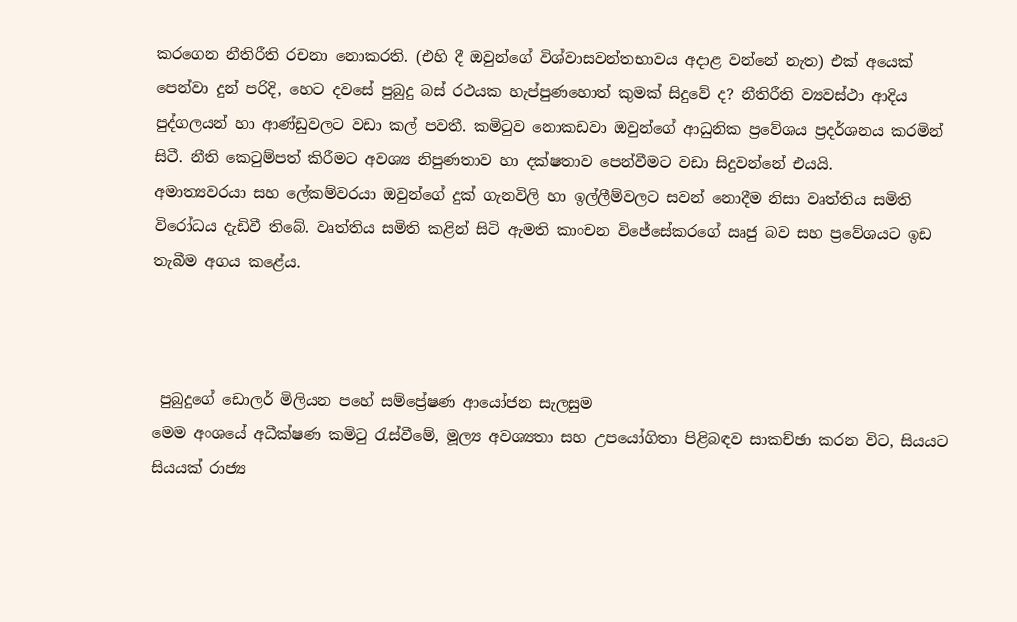කරගෙන නීතිරීති රචනා නොකරති. (එහි දී ඔවුන්ගේ විශ්වාසවන්තභාවය අදාළ වන්නේ නැත) එක් අයෙක් පෙන්වා දුන් පරිදි, හෙට දවසේ පුබුදු බස් රථයක හැප්පුණහොත් කුමක් සිදුවේ ද? නීතිරීති ව්‍යවස්ථා ආදිය පුද්ගලයන් හා ආණ්ඩුවලට වඩා කල් පවතී. කමිටුව නොකඩවා ඔවුන්ගේ ආධුනික ප්‍රවේශය ප්‍රදර්ශනය කරමින් සිටී. නීති කෙටුම්පත් කිරීමට අවශ්‍ය නිපුණතාව හා දක්ෂතාව පෙන්වීමට වඩා සිදුවන්නේ එයයි.
අමාත්‍යවරයා සහ ලේකම්වරයා ඔවුන්ගේ දුක් ගැනවිලි හා ඉල්ලීම්වලට සවන් නොදීම නිසා වෘත්තිය සමිති විරෝධය දැඩිවී තිබේ. වෘත්තිය සමිති කළින් සිටි ඇමති කාංචන විජේසේකරගේ ඍජු බව සහ ප්‍රවේශයට ඉඩ තැබීම අගය කළේය.



 පුබුදුගේ ඩොලර් මිලියන පහේ සම්ප්‍රේෂණ ආයෝජන සැලසුම
මෙම අංශයේ අධීක්ෂණ කමිටු රැස්වීමේ, මූල්‍ය අවශ්‍යතා සහ උපයෝගිතා පිළිබඳව සාකච්ඡා කරන විට, සියයට සියයක් රාජ්‍ය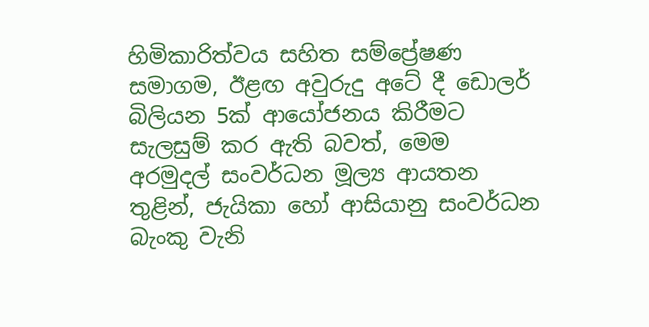හිමිකාරිත්වය සහිත සම්ප්‍රේෂණ සමාගම, ඊළඟ අවුරුදු අටේ දී ඩොලර් බිලියන 5ක් ආයෝජනය කිරීමට සැලසුම් කර ඇති බවත්, මෙම අරමුදල් සංවර්ධන මූල්‍ය ආයතන තුළින්, ජැයිකා හෝ ආසියානු සංවර්ධන බැංකු වැනි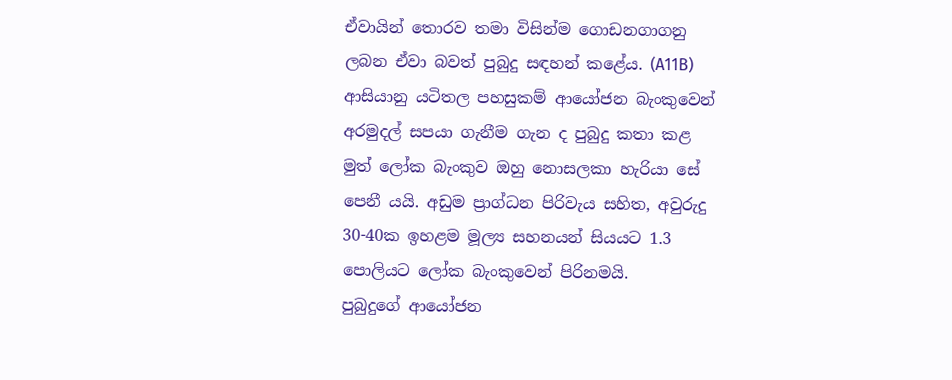ඒවායින් තොරව තමා විසින්ම ගොඩනගාගනු ලබන ඒවා බවත් පුබුදු සඳහන් කළේය. (A11B) ආසියානු යටිතල පහසුකම් ආයෝජන බැංකුවෙන් අරමුදල් සපයා ගැනීම ගැන ද පුබුදු කතා කළ මුත් ලෝක බැංකුව ඔහු නොසලකා හැරියා සේ පෙනී යයි. අඩුම ප්‍රාග්ධන පිරිවැය සහිත, අවුරුදු 30-40ක ඉහළම මූල්‍ය සහනයන් සියයට 1.3 පොලියට ලෝක බැංකුවෙන් පිරිනමයි.
පුබුදුගේ ආයෝජන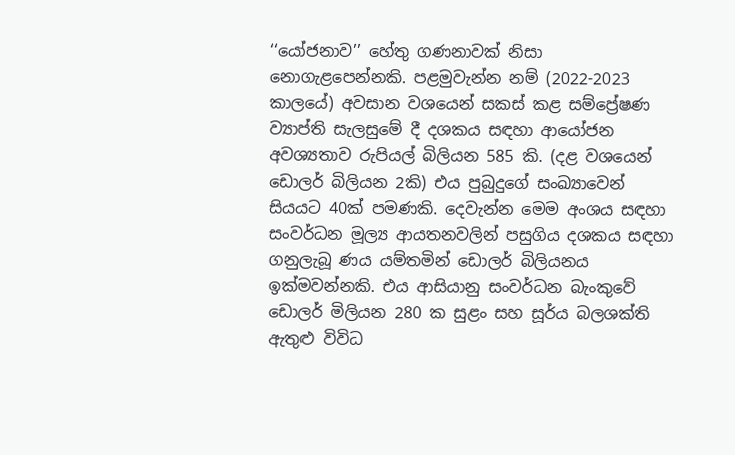‘‘යෝජනාව’’ හේතු ගණනාවක් නිසා නොගැළපෙන්නකි. පළමුවැන්න නම් (2022-2023 කාලයේ) අවසාන වශයෙන් සකස් කළ සම්ප්‍රේෂණ ව්‍යාප්ති සැලසුමේ දී දශකය සඳහා ආයෝජන අවශ්‍යතාව රුපියල් බිලියන 585 කි. (දළ වශයෙන් ඩොලර් බිලියන 2කි) එය පුබුදුගේ සංඛ්‍යාවෙන් සියයට 40ක් පමණකි. දෙවැන්න මෙම අංශය සඳහා සංවර්ධන මූල්‍ය ආයතනවලින් පසුගිය දශකය සඳහා ගනුලැබූ ණය යම්තමින් ඩොලර් බිලියනය ඉක්මවන්නකි. එය ආසියානු සංවර්ධන බැංකුවේ ඩොලර් මිලියන 280 ක සුළං සහ සූර්ය බලශක්ති ඇතුළු විවිධ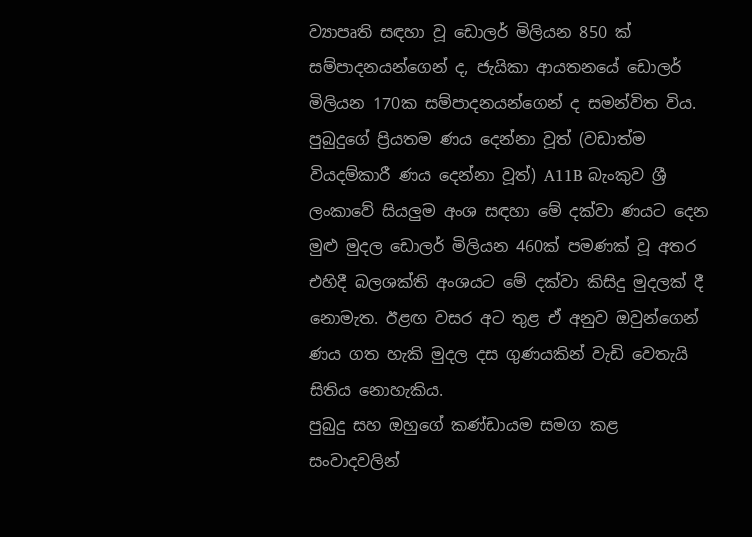ව්‍යාපෘති සඳහා වූ ඩොලර් මිලියන 850 ක් සම්පාදනයන්ගෙන් ද, ජැයිකා ආයතනයේ ඩොලර් මිලියන 170ක සම්පාදනයන්ගෙන් ද සමන්විත විය. පුබුදුගේ ප්‍රියතම ණය දෙන්නා වූත් (වඩාත්ම වියදම්කාරී ණය දෙන්නා වූත්) A11B බැංකුව ශ්‍රී ලංකාවේ සියලුම අංශ සඳහා මේ දක්වා ණයට දෙන මුළු මුදල ඩොලර් මිලියන 460ක් පමණක් වූ අතර එහිදී බලශක්ති අංශයට මේ දක්වා කිසිදු මුදලක් දී නොමැත. ඊළඟ වසර අට තුළ ඒ අනුව ඔවුන්ගෙන් ණය ගත හැකි මුදල දස ගුණයකින් වැඩි වෙතැයි සිතිය නොහැකිය.
පුබුදු සහ ඔහුගේ කණ්ඩායම සමග කළ සංවාදවලින්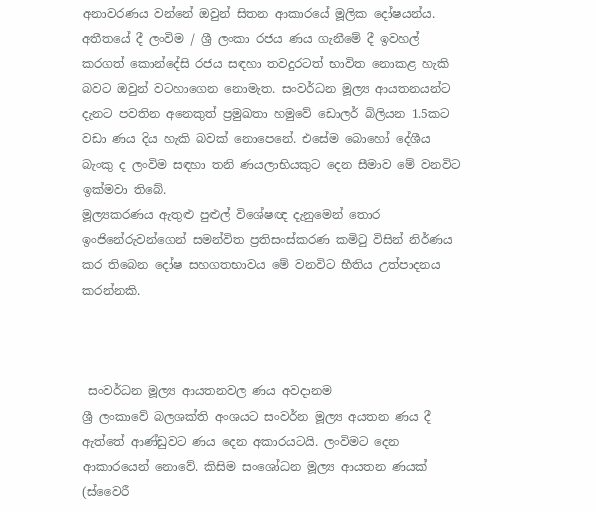අනාවරණය වන්නේ ඔවුන් සිතන ආකාරයේ මූලික දෝෂයන්ය. අතීතයේ දී ලංවිම / ශ්‍රී ලංකා රජය ණය ගැනීමේ දී ඉවහල් කරගත් කොන්දේසි රජය සඳහා තවදුරටත් භාවිත නොකළ හැකි බවට ඔවුන් වටහාගෙන නොමැත. සංවර්ධන මූල්‍ය ආයතනයන්ට දැනට පවතින අනෙකුත් ප්‍රමුඛතා හමුවේ ඩොලර් බිලියන 1.5කට වඩා ණය දිය හැකි බවක් නොපෙනේ. එසේම බොහෝ දේශීය බැංකු ද ලංවිම සඳහා තනි ණයලාභියකුට දෙන සීමාව මේ වනවිට ඉක්මවා තිබේ.
මූල්‍යකරණය ඇතුළු පුළුල් විශේෂඥ දැනුමෙන් තොර ඉංජිනේරුවන්ගෙන් සමන්විත ප්‍රතිසංස්කරණ කමිටු විසින් නිර්ණය කර තිබෙන දෝෂ සහගතභාවය මේ වනවිට භීතිය උත්පාදනය කරන්නකි.



 සංවර්ධන මූල්‍ය ආයතනවල ණය අවදානම
ශ්‍රී ලංකාවේ බලශක්ති අංශයට සංවර්න මූල්‍ය අයතන ණය දී ඇත්තේ ආණ්ඩුවට ණය දෙන අකාරයටයි. ලංවිමට දෙන ආකාරයෙන් නොවේ. කිසිම සංශෝධන මූල්‍ය ආයතන ණයක් (ස්වෛරී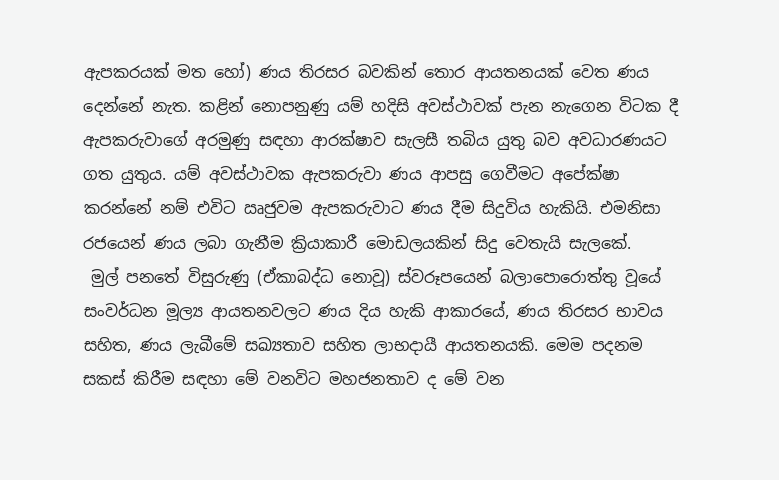ඇපකරයක් මත හෝ) ණය තිරසර බවකින් තොර ආයතනයක් වෙත ණය දෙන්නේ නැත. කළින් නොපනුණු යම් හදිසි අවස්ථාවක් පැන නැගෙන විටක දී ඇපකරුවාගේ අරමුණු සඳහා ආරක්ෂාව සැලසී තබිය යුතු බව අවධාරණයට ගත යුතුය. යම් අවස්ථාවක ඇපකරුවා ණය ආපසු ගෙවීමට අපේක්ෂා කරන්නේ නම් එවිට ඍජුවම ඇපකරුවාට ණය දීම සිදුවිය හැකියි. එමනිසා රජයෙන් ණය ලබා ගැනීම ක්‍රියාකාරී මොඩලයකින් සිදු වෙතැයි සැලකේ.
 මුල් පනතේ විසුරුණු (ඒකාබද්ධ නොවූ) ස්වරූපයෙන් බලාපොරොත්තු වූයේ සංවර්ධන මූල්‍ය ආයතනවලට ණය දිය හැකි ආකාරයේ, ණය තිරසර භාවය සහිත, ණය ලැබීමේ සඛ්‍යතාව සහිත ලාභදායී ආයතනයකි. මෙම පදනම සකස් කිරීම සඳහා මේ වනවිට මහජනතාව ද මේ වන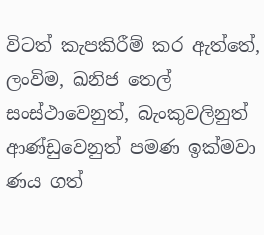විටත් කැපකිරීම් කර ඇත්තේ, ලංවිම, ඛනිජ තෙල් සංස්ථාවෙනුත්, බැංකුවලිනුත් ආණ්ඩුවෙනුත් පමණ ඉක්මවා ණය ගත්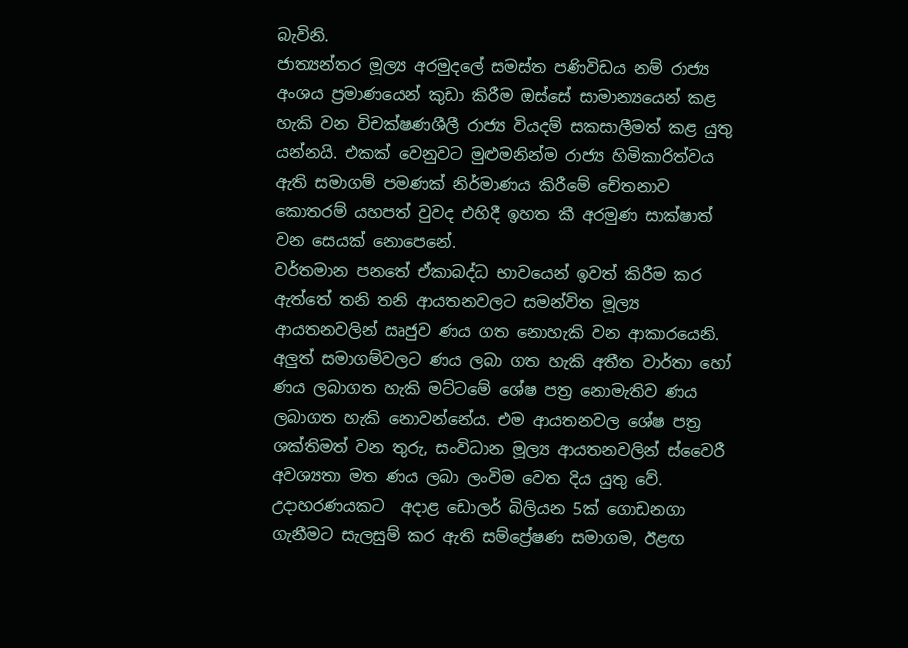බැවිනි.
ජාත්‍යන්තර මූල්‍ය අරමුදලේ සමස්ත පණිවිඩය නම් රාජ්‍ය අංශය ප්‍රමාණයෙන් කුඩා කිරීම ඔස්සේ සාමාන්‍යයෙන් කළ හැකි වන විචක්ෂණශීලී රාජ්‍ය වියදම් සකසාලීමත් කළ යුතු යන්නයි. එකක් වෙනුවට මුළුමනින්ම රාජ්‍ය හිමිකාරිත්වය ඇති සමාගම් පමණක් නිර්මාණය කිරීමේ චේතනාව කොතරම් යහපත් වුවද එහිදී ඉහත කී අරමුණ සාක්ෂාත් වන සෙයක් නොපෙනේ.
වර්තමාන පනතේ ඒකාබද්ධ භාවයෙන් ඉවත් කිරීම කර ඇත්තේ තනි තනි ආයතනවලට සමන්විත මූල්‍ය ආයතනවලින් ඍජුව ණය ගත නොහැකි වන ආකාරයෙනි. අලුත් සමාගම්වලට ණය ලබා ගත හැකි අතීත වාර්තා හෝ ණය ලබාගත හැකි මට්ටමේ ශේෂ පත්‍ර නොමැතිව ණය ලබාගත හැකි නොවන්නේය. එම ආයතනවල ශේෂ පත්‍ර ශක්තිමත් වන තුරු, සංවිධාන මූල්‍ය ආයතනවලින් ස්වෛරී අවශ්‍යතා මත ණය ලබා ලංවිම වෙත දිය යුතු වේ. උදාහරණයකට  අදාළ ඩොලර් බිලියන 5ක් ගොඩනගා ගැනීමට සැලසුම් කර ඇති සම්ප්‍රේෂණ සමාගම, ඊළඟ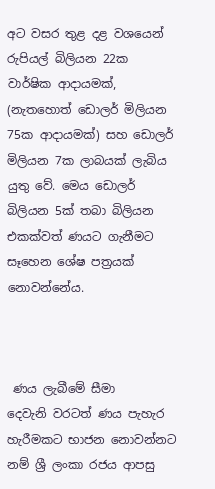අට වසර තුළ දළ වශයෙන් රුපියල් බිලියන 22ක වාර්ෂික ආදායමක්, (නැතහොත් ඩොලර් මිලියන 75ක ආදායමක්) සහ ඩොලර් මිලියන 7ක ලාබයක් ලැබිය යුතු වේ. මෙය ඩොලර් බිලියන 5ක් තබා බිලියන එකක්වත් ණයට ගැනීමට සෑහෙන ශේෂ පත්‍රයක් නොවන්නේය.



 ණය ලැබීමේ සීමා
දෙවැනි වරටත් ණය පැහැර හැරීමකට භාජන නොවන්නට නම් ශ්‍රී ලංකා රජය ආපසු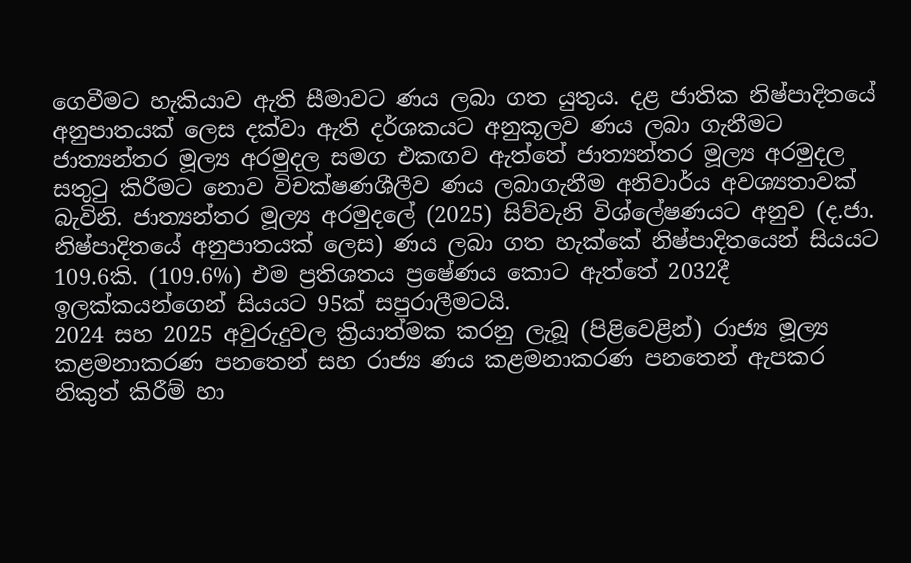ගෙවීමට හැකියාව ඇති සීමාවට ණය ලබා ගත යුතුය. දළ ජාතික නිෂ්පාදිතයේ අනුපාතයක් ලෙස දක්වා ඇති දර්ශකයට අනුකූලව ණය ලබා ගැනීමට ජාත්‍යන්තර මූල්‍ය අරමුදල සමග එකඟව ඇත්තේ ජාත්‍යන්තර මූල්‍ය අරමුදල සතුටු කිරීමට නොව විචක්ෂණශීලීව ණය ලබාගැනීම අනිවාර්ය අවශ්‍යතාවක් බැවිනි. ජාත්‍යන්තර මූල්‍ය අරමුදලේ (2025) සිව්වැනි විශ්ලේෂණයට අනුව (ද.ජා. නිෂ්පාදිතයේ අනුපාතයක් ලෙස) ණය ලබා ගත හැක්කේ නිෂ්පාදිතයෙන් සියයට 109.6කි. (109.6%) එම ප්‍රතිශතය ප්‍රෂේණය කොට ඇත්තේ 2032දී ඉලක්කයන්ගෙන් සියයට 95ක් සපුරාලීමටයි.
2024 සහ 2025 අවුරුදුවල ක්‍රියාත්මක කරනු ලැබූ (පිළිවෙළින්) රාජ්‍ය මූල්‍ය කළමනාකරණ පනතෙන් සහ රාජ්‍ය ණය කළමනාකරණ පනතෙන් ඇපකර නිකුත් කිරීම් හා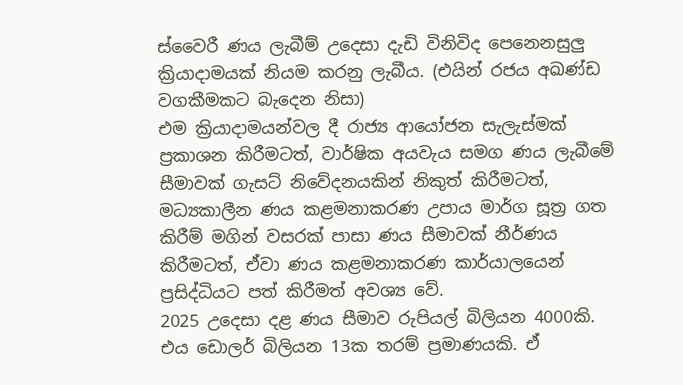ස්වෛරී ණය ලැබීම් උදෙසා දැඩි විනිවිද පෙනෙනසුලු ක්‍රියාදාමයක් නියම කරනු ලැබීය. (එයින් රජය අඛණ්ඩ වගකීමකට බැදෙන නිසා)
එම ක්‍රියාදාමයන්වල දී රාජ්‍ය ආයෝජන සැලැස්මක් ප්‍රකාශන කිරීමටත්, වාර්ෂික අයවැය සමග ණය ලැබීමේ සීමාවක් ගැසට් නිවේදනයකින් නිකුත් කිරීමටත්, මධ්‍යකාලීන ණය කළමනාකරණ උපාය මාර්ග සූත්‍ර ගත කිරීම් මගින් වසරක් පාසා ණය සීමාවක් නීර්ණය කිරීමටත්, ඒවා ණය කළමනාකරණ කාර්යාලයෙන් ප්‍රසිද්ධියට පත් කිරීමත් අවශ්‍ය වේ.
2025 උදෙසා දළ ණය සීමාව රුපියල් බිලියන 4000කි. එය ඩොලර් බිලියන 13ක තරම් ප්‍රමාණයකි. ඒ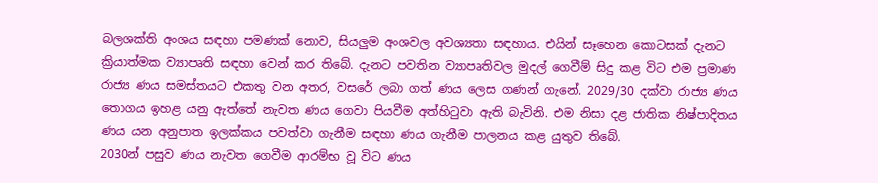බලශක්ති අංශය සඳහා පමණක් නොව, සියලුම අංශවල අවශ්‍යතා සඳහාය. එයින් සෑහෙන කොටසක් දැනට ක්‍රියාත්මක ව්‍යාපෘති සඳහා වෙන් කර තිබේ. දැනට පවතින ව්‍යාපෘතිවල මුදල් ගෙවීම් සිදු කළ විට එම ප්‍රමාණ රාජ්‍ය ණය සමස්තයට එකතු වන අතර, වසරේ ලබා ගත් ණය ලෙස ගණන් ගැනේ. 2029/30 දක්වා රාජ්‍ය ණය තොගය ඉහළ යනු ඇත්තේ නැවත ණය ගෙවා පියවීම අත්හිටුවා ඇති බැවිනි. එම නිසා දළ ජාතික නිෂ්පාදිතය ණය යන අනුපාත ඉලක්කය පවත්වා ගැනීම සඳහා ණය ගැනීම පාලනය කළ යුතුව තිබේ.
2030න් පසුව ණය නැවත ගෙවීම ආරම්භ වූ විට ණය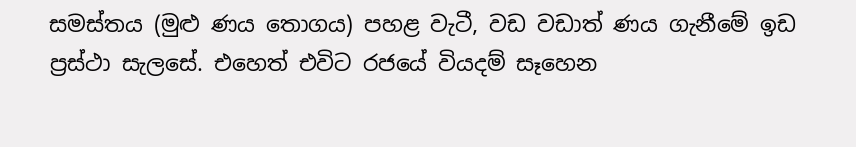සමස්තය (මුළු ණය තොගය) පහළ වැටී, වඩ වඩාත් ණය ගැනීමේ ඉඩ ප්‍රස්ථා සැලසේ. එහෙත් එවිට රජයේ වියදම් සෑහෙන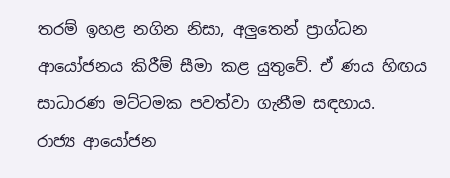තරම් ඉහළ නගින නිසා, අලුතෙන් ප්‍රාග්ධන ආයෝජනය කිරීම් සීමා කළ යුතුවේ. ඒ ණය හිඟය සාධාරණ මට්ටමක පවත්වා ගැනීම සඳහාය.
රාජ්‍ය ආයෝජන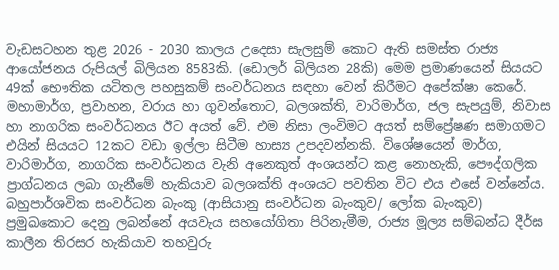වැඩසටහන තුළ 2026 - 2030 කාලය උදෙසා සැලසුම් කොට ඇති සමස්ත රාජ්‍ය ආයෝජනය රුපියල් බිලියන 8583කි. (ඩොලර් බිලියන 28කි) මෙම ප්‍රමාණයෙන් සියයට 49ක් භෞතික යටිතල පහසුකම් සංවර්ධනය සඳහා වෙන් කිරීමට අපේක්ෂා කෙරේ. මහාමාර්ග, ප්‍රවාහන, වරාය හා ගුවන්තොට, බලශක්ති, වාරිමාර්ග, ජල සැපයුම්, නිවාස හා නාගරික සංවර්ධනය ඊට අයත් වේ. එම නිසා ලංවිමට අයත් සම්ප්‍රේෂණ සමාගමට එයින් සියයට 12කට වඩා ඉල්ලා සිටීම හාස්‍ය උපදවන්නකි. විශේෂයෙන් මාර්ග,  වාරිමාර්ග, නාගරික සංවර්ධනය වැනි අනෙකුත් අංශයන්ට කළ නොහැකි, පෞද්ගලික ප්‍රාග්ධනය ලබා ගැනීමේ හැකියාව බලශක්ති අංශයට පවතින විට එය එසේ වන්නේය. බහුපාර්ශවික සංවර්ධන බැංකු (ආසියානු සංවර්ධන බැංකුව/ ලෝක බැංකුව) ප්‍රමුඛකොට දෙනු ලබන්නේ අයවැය සහයෝගිතා පිරිනැමීම, රාජ්‍ය මූල්‍ය සම්බන්ධ දීර්ඝ කාලීන තිරසර හැකියාව තහවුරු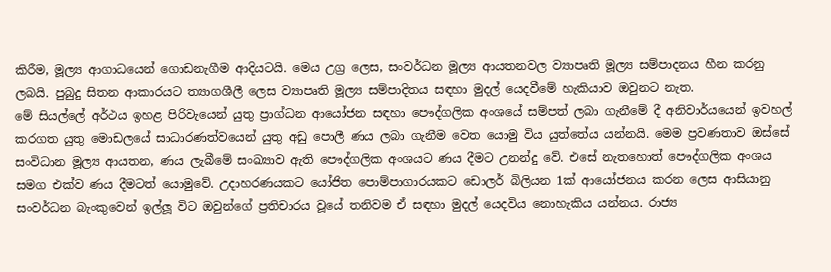කිරීම, මූල්‍ය ආගාධයෙන් ගොඩනැගීම ආදියටයි. මෙය උග්‍ර ලෙස, සංවර්ධන මූල්‍ය ආයතනවල ව්‍යාපෘති මූල්‍ය සම්පාදනය හීන කරනු ලබයි. පුබුදු සිතන ආකාරයට ත්‍යාගශීලී ලෙස ව්‍යාපෘති මූල්‍ය සම්පාදිතය සඳහා මුදල් යෙදවීමේ හැකියාව ඔවුනට නැත.
මේ සියල්ලේ අර්ථය ඉහළ පිරිවැයෙන් යුතු ප්‍රාග්ධන ආයෝජන සඳහා පෞද්ගලික අංශයේ සම්පත් ලබා ගැනීමේ දී අනිවාර්යයෙන් ඉවහල් කරගත යුතු මොඩලයේ සාධාරණත්වයෙන් යුතු අඩු පොලී ණය ලබා ගැනීම වෙත යොමු විය යුත්තේය යන්නයි. මෙම ප්‍රවණතාව ඔස්සේ සංවිධාන මූල්‍ය ආයතන, ණය ලැබීමේ සංඛ්‍යාව ඇති පෞද්ගලික අංශයට ණය දීමට උනන්දු වේ. එසේ නැතහොත් පෞද්ගලික අංශය සමග එක්ව ණය දීමටත් යොමුවේ. උදාහරණයකට යෝජිත පොම්පාගාරයකට ඩොලර් බිලියන 1ක් ආයෝජනය කරන ලෙස ආසියානු සංවර්ධන බැංකුවෙන් ඉල්ලූ විට ඔවුන්ගේ ප්‍රතිචාරය වූයේ තනිවම ඒ සඳහා මුදල් යෙදවිය නොහැකිය යන්නය. රාජ්‍ය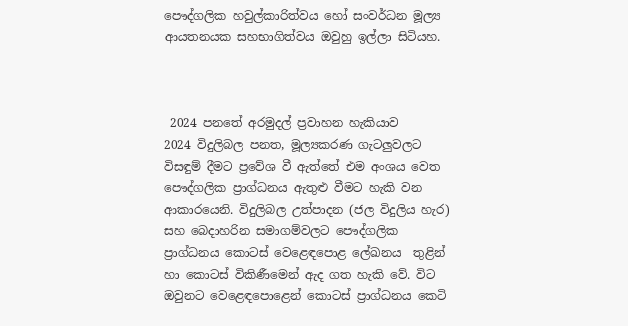පෞද්ගලික හවුල්කාරිත්වය හෝ සංවර්ධන මූල්‍ය ආයතනයක සහභාගිත්වය ඔවුහු ඉල්ලා සිටියහ.



 2024 පනතේ අරමුදල් ප්‍රවාහන හැකියාව
2024 විදුලිබල පනත, මූල්‍යකරණ ගැටලුවලට විසඳුම් දීමට ප්‍රවේශ වී ඇත්තේ එම අංශය වෙත පෞද්ගලික ප්‍රාග්ධනය ඇතුළු වීමට හැකි වන ආකාරයෙනි. විදුලිබල උත්පාදන (ජල විදුලිය හැර) සහ බෙදාහරින සමාගම්වලට පෞද්ගලික ප්‍රාග්ධනය කොටස් වෙළෙඳපොළ ලේඛනය  තුළින් හා කොටස් විකිණීමෙන් ඇද ගත හැකි වේ. විට ඔවුනට වෙළෙඳපොළෙන් කොටස් ප්‍රාග්ධනය කෙටි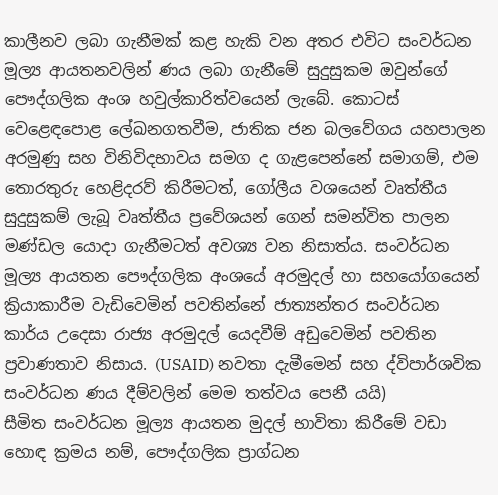කාලීනව ලබා ගැනීමක් කළ හැකි වන අතර එවිට සංවර්ධන මූල්‍ය ආයතනවලින් ණය ලබා ගැනීමේ සුදුසුකම ඔවුන්ගේ පෞද්ගලික අංශ හවුල්කාරිත්වයෙන් ලැබේ. කොටස් වෙළෙඳපොළ ලේඛනගතවීම, ජාතික ජන බලවේගය යහපාලන අරමුණු සහ විනිවිදභාවය සමග ද ගැළපෙන්නේ සමාගම්, එම තොරතුරු හෙළිදරව් කිරීමටත්, ගෝලීය වශයෙන් වෘත්තීය සුදුසුකම් ලැබූ වෘත්තීය ප්‍රවේශයන් ගෙන් සමන්විත පාලන මණ්ඩල යොදා ගැනීමටත් අවශ්‍ය වන නිසාත්ය. සංවර්ධන මූල්‍ය ආයතන පෞද්ගලික අංශයේ අරමුදල් හා සහයෝගයෙන් ක්‍රියාකාරීම වැඩිවෙමින් පවතින්නේ ජාත්‍යන්තර සංවර්ධන කාර්ය උදෙසා රාජ්‍ය අරමුදල් යෙදවීම් අඩුවෙමින් පවතින ප්‍රවාණතාව නිසාය. (USAID) නවතා දැමීමෙන් සහ ද්විපාර්ශවික සංවර්ධන ණය දීම්වලින් මෙම තත්වය පෙනී යයි)
සීමිත සංවර්ධන මූල්‍ය ආයතන මුදල් භාවිතා කිරීමේ වඩා හොඳ ක්‍රමය නම්, පෞද්ගලික ප්‍රාග්ධන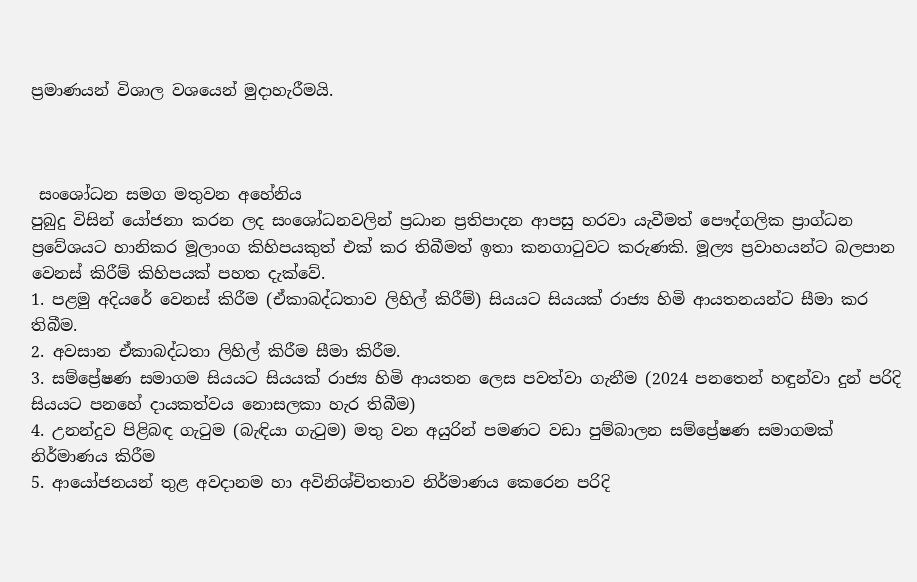ප්‍රමාණයන් විශාල වශයෙන් මුදාහැරීමයි.



 සංශෝධන සමග මතුවන අහේනිය
පුබුදු විසින් යෝජනා කරන ලද සංශෝධනවලින් ප්‍රධාන ප්‍රතිපාදන ආපසු හරවා යැවීමත් පෞද්ගලික ප්‍රාග්ධන ප්‍රවේශයට හානිකර මූලාංග කිහිපයකුත් එක් කර තිබීමත් ඉතා කනගාටුවට කරුණකි. මූල්‍ය ප්‍රවාහයන්ට බලපාන වෙනස් කිරීම් කිහිපයක් පහත දැක්වේ.
1. පළමු අදියරේ වෙනස් කිරීම (ඒකාබද්ධතාව ලිහිල් කිරීම්) සියයට සියයක් රාජ්‍ය හිමි ආයතනයන්ට සීමා කර තිබීම.
2. අවසාන ඒකාබද්ධතා ලිහිල් කිරීම සීමා කිරීම.
3. සම්ප්‍රේෂණ සමාගම සියයට සියයක් රාජ්‍ය හිමි ආයතන ලෙස පවත්වා ගැනීම (2024 පනතෙන් හඳුන්වා දුන් පරිදි සියයට පනහේ දායකත්වය නොසලකා හැර තිබීම)
4. උනන්දුව පිළිබඳ ගැටුම (බැඳියා ගැටුම) මතු වන අයුරින් පමණට වඩා පුම්බාලන සම්ප්‍රේෂණ සමාගමක් නිර්මාණය කිරීම
5. ආයෝජනයන් තුළ අවදානම හා අවිනිශ්චිතතාව නිර්මාණය කෙරෙන පරිදි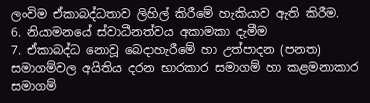ලංවිම ඒකාබද්ධතාව ලිහිල් කිරීමේ හැකියාව ඇති කිරීම.
6. නියාමනයේ ස්වාධීනත්වය අකාමකා දැමීම
7. ඒකාබද්ධ නොවූ බෙදාහැරීමේ හා උත්පාදන (පනත) සමාගම්වල අයිතිය දරන භාරකාර සමාගම් හා කළමනාකාර සමාගම්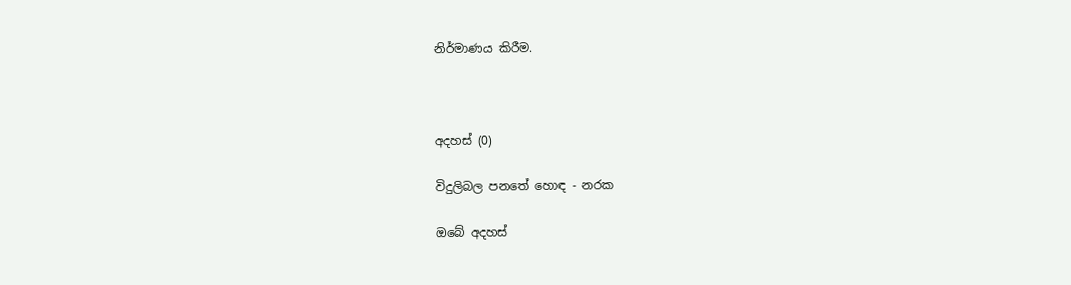නිර්මාණය කිරීම.



අදහස් (0)

විදුලිබල පනතේ හොඳ - නරක

ඔබේ අදහස්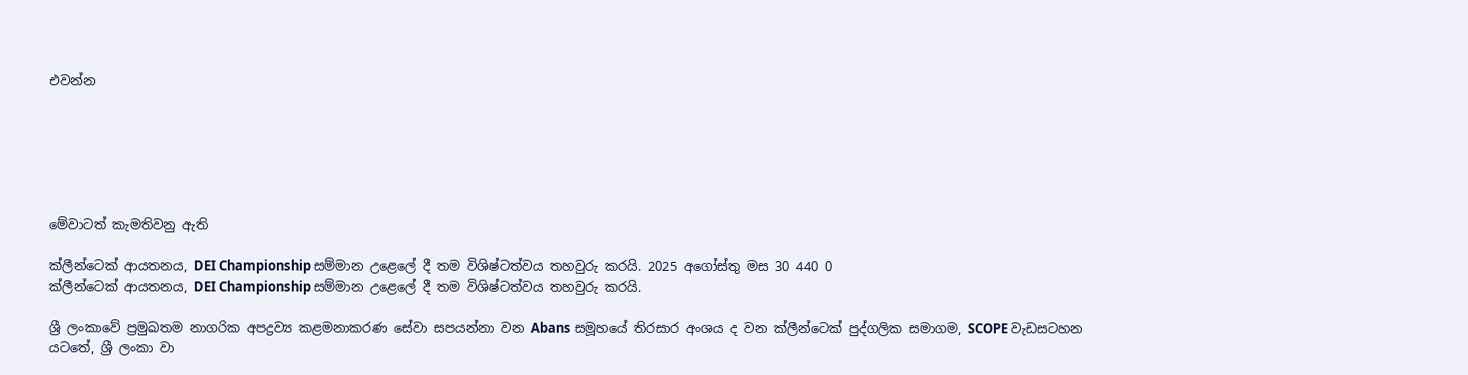එවන්න






මේවාටත් කැමතිවනු ඇති

ක්ලීන්ටෙක් ආයතනය, DEI Championship සම්මාන උළෙලේ දී තම විශිෂ්ටත්වය තහවුරු කරයි. 2025 අගෝස්තු මස 30 440 0
ක්ලීන්ටෙක් ආයතනය, DEI Championship සම්මාන උළෙලේ දී තම විශිෂ්ටත්වය තහවුරු කරයි.

ශ්‍රී ලංකාවේ ප්‍රමුඛතම නාගරික අපද්‍රව්‍ය කළමනාකරණ සේවා සපයන්නා වන Abans සමූහයේ තිරසාර අංශය ද වන ක්ලීන්ටෙක් පුද්ගලික සමාගම, SCOPE වැඩසටහන යටතේ, ශ්‍රී ලංකා වා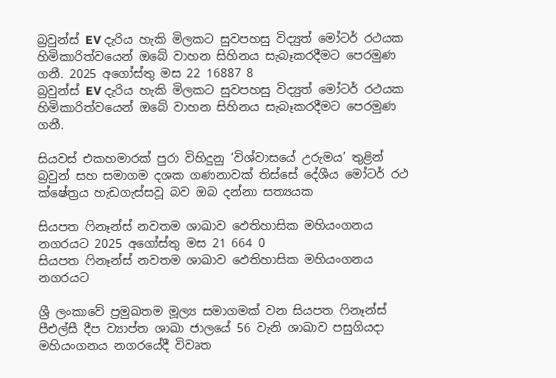බ්‍රවුන්ස් EV දැරිය හැකි මිලකට සුවපහසු විද්‍යුත් මෝටර් රථයක හිමිකාරිත්වයෙන් ඔබේ වාහන සිහිනය සැබෑකරදීමට පෙරමුණ ගනී. 2025 අගෝස්තු මස 22 16887 8
බ්‍රවුන්ස් EV දැරිය හැකි මිලකට සුවපහසු විද්‍යුත් මෝටර් රථයක හිමිකාරිත්වයෙන් ඔබේ වාහන සිහිනය සැබෑකරදීමට පෙරමුණ ගනී.

සියවස් එකහමාරක් පුරා විහිදුනු ‘විශ්වාසයේ උරුමය’ තුළින් බ්‍රවුන් සහ සමාගම දශක ගණනාවක් තිස්සේ දේශීය මෝටර් රථ ක්ෂේත්‍රය හැඩගැස්සවූ බව ඔබ දන්නා සත්‍යයක

සියපත ෆිනෑන්ස් නවතම ශාඛාව ඵෙතිහාසික මහියංගනය නගරයට 2025 අගෝස්තු මස 21 664 0
සියපත ෆිනෑන්ස් නවතම ශාඛාව ඵෙතිහාසික මහියංගනය නගරයට

ශ්‍රී ලංකාවේ ප්‍රමුඛතම මූල්‍ය සමාගමක් වන සියපත ෆිනෑන්ස් පීඑල්සී දීප ව්‍යාප්ත ශාඛා ජාලයේ 56 වැනි ශාඛාව පසුගියදා මහියංගනය නගරයේදී විවෘත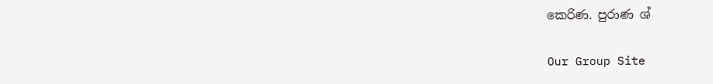කෙරිණ. පුරාණ ශ්

Our Group Site